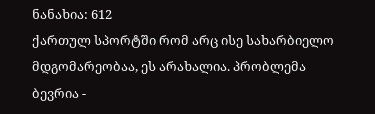ნანახია: 612
ქართულ სპორტში რომ არც ისე სახარბიელო მდგომარეობაა, ეს არახალია. პრობლემა ბევრია -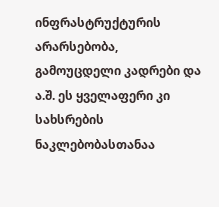ინფრასტრუქტურის არარსებობა, გამოუცდელი კადრები და ა.შ. ეს ყველაფერი კი სახსრების ნაკლებობასთანაა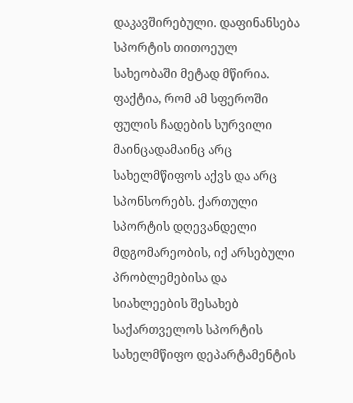დაკავშირებული. დაფინანსება სპორტის თითოეულ სახეობაში მეტად მწირია. ფაქტია, რომ ამ სფეროში ფულის ჩადების სურვილი მაინცადამაინც არც სახელმწიფოს აქვს და არც სპონსორებს. ქართული სპორტის დღევანდელი მდგომარეობის, იქ არსებული პრობლემებისა და სიახლეების შესახებ საქართველოს სპორტის სახელმწიფო დეპარტამენტის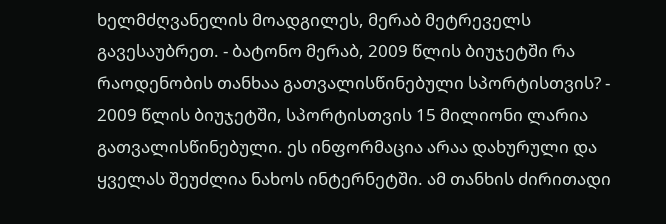ხელმძღვანელის მოადგილეს, მერაბ მეტრეველს გავესაუბრეთ. - ბატონო მერაბ, 2009 წლის ბიუჯეტში რა რაოდენობის თანხაა გათვალისწინებული სპორტისთვის? - 2009 წლის ბიუჯეტში, სპორტისთვის 15 მილიონი ლარია გათვალისწინებული. ეს ინფორმაცია არაა დახურული და ყველას შეუძლია ნახოს ინტერნეტში. ამ თანხის ძირითადი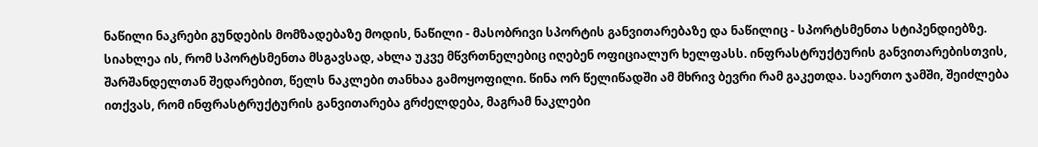ნაწილი ნაკრები გუნდების მომზადებაზე მოდის, ნაწილი - მასობრივი სპორტის განვითარებაზე და ნაწილიც - სპორტსმენთა სტიპენდიებზე. სიახლეა ის, რომ სპორტსმენთა მსგავსად, ახლა უკვე მწვრთნელებიც იღებენ ოფიციალურ ხელფასს. ინფრასტრუქტურის განვითარებისთვის, შარშანდელთან შედარებით, წელს ნაკლები თანხაა გამოყოფილი. წინა ორ წელიწადში ამ მხრივ ბევრი რამ გაკეთდა. საერთო ჯამში, შეიძლება ითქვას, რომ ინფრასტრუქტურის განვითარება გრძელდება, მაგრამ ნაკლები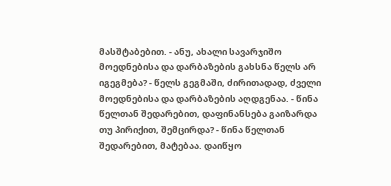მასშტაბებით. - ანუ, ახალი სავარჯიშო მოედნებისა და დარბაზების გახსნა წელს არ იგეგმება? - წელს გეგმაში, ძირითადად, ძველი მოედნებისა და დარბაზების აღდგენაა. - წინა წელთან შედარებით, დაფინანსება გაიზარდა თუ პირიქით, შემცირდა? - წინა წელთან შედარებით, მატებაა. დაიწყო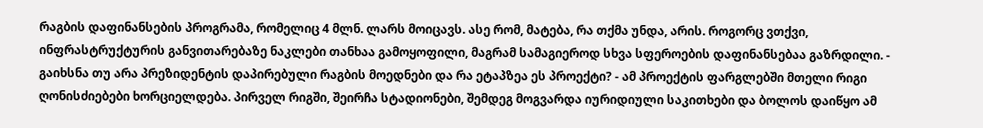რაგბის დაფინანსების პროგრამა, რომელიც 4 მლნ. ლარს მოიცავს. ასე რომ, მატება, რა თქმა უნდა, არის. როგორც ვთქვი, ინფრასტრუქტურის განვითარებაზე ნაკლები თანხაა გამოყოფილი, მაგრამ სამაგიეროდ სხვა სფეროების დაფინანსებაა გაზრდილი. - გაიხსნა თუ არა პრეზიდენტის დაპირებული რაგბის მოედნები და რა ეტაპზეა ეს პროექტი? - ამ პროექტის ფარგლებში მთელი რიგი ღონისძიებები ხორციელდება. პირველ რიგში, შეირჩა სტადიონები, შემდეგ მოგვარდა იურიდიული საკითხები და ბოლოს დაიწყო ამ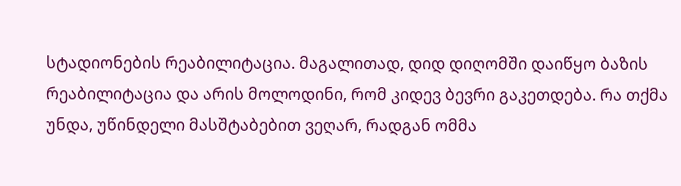სტადიონების რეაბილიტაცია. მაგალითად, დიდ დიღომში დაიწყო ბაზის რეაბილიტაცია და არის მოლოდინი, რომ კიდევ ბევრი გაკეთდება. რა თქმა უნდა, უწინდელი მასშტაბებით ვეღარ, რადგან ომმა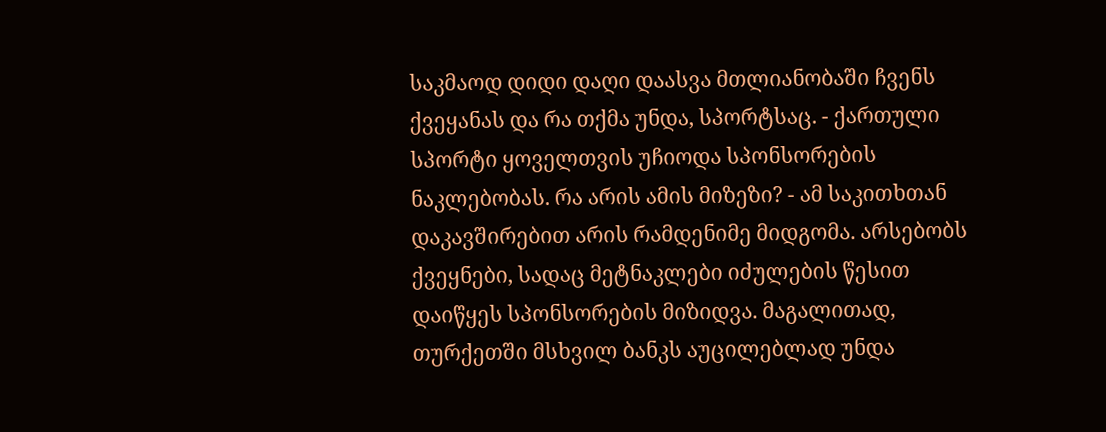საკმაოდ დიდი დაღი დაასვა მთლიანობაში ჩვენს ქვეყანას და რა თქმა უნდა, სპორტსაც. - ქართული სპორტი ყოველთვის უჩიოდა სპონსორების ნაკლებობას. რა არის ამის მიზეზი? - ამ საკითხთან დაკავშირებით არის რამდენიმე მიდგომა. არსებობს ქვეყნები, სადაც მეტნაკლები იძულების წესით დაიწყეს სპონსორების მიზიდვა. მაგალითად, თურქეთში მსხვილ ბანკს აუცილებლად უნდა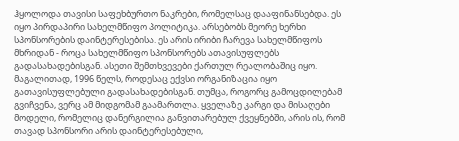ჰყოლოდა თავისი საფეხბურთო ნაკრები, რომელსაც დააფინანსებდა. ეს იყო პირდაპირი სახელმწიფო პოლიტიკა. არსებობს მეორე ხერხი სპონსორების დაინტერესებისა. ეს არის ირიბი ჩარევა სახელმწიფოს მხრიდან - როცა სახელმწიფო სპონსორებს ათავისუფლებს გადასახადებისგან. ასეთი შემთხვევები ქართულ რეალობაშიც იყო. მაგალითად, 1996 წელს, როდესაც ექვსი ორგანიზაცია იყო გათავისუფლებული გადასახადებისგან. თუმცა, როგორც გამოცდილებამ გვიჩვენა, ვერც ამ მიდგომამ გაამართლა. ყველაზე კარგი და მისაღები მოდელი, რომელიც დანერგილია განვითარებულ ქვეყნებში, არის ის, რომ თავად სპონსორი არის დაინტერესებული,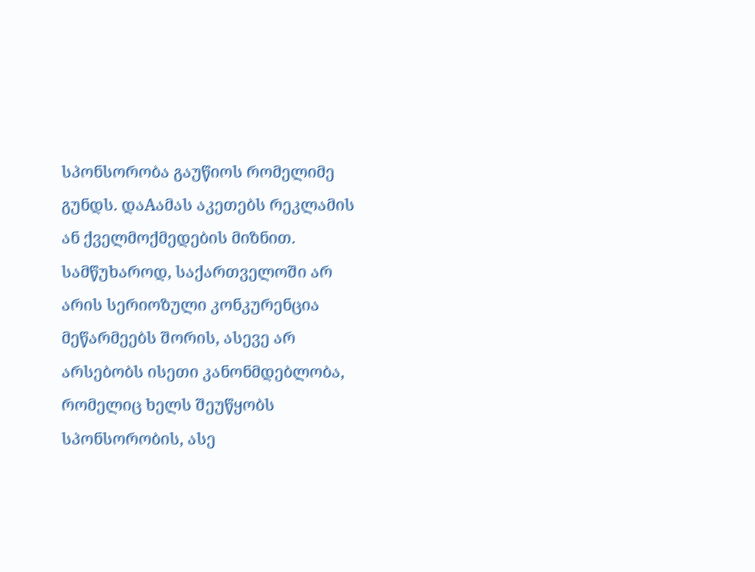სპონსორობა გაუწიოს რომელიმე გუნდს. დაAამას აკეთებს რეკლამის ან ქველმოქმედების მიზნით. სამწუხაროდ, საქართველოში არ არის სერიოზული კონკურენცია მეწარმეებს შორის, ასევე არ არსებობს ისეთი კანონმდებლობა, რომელიც ხელს შეუწყობს სპონსორობის, ასე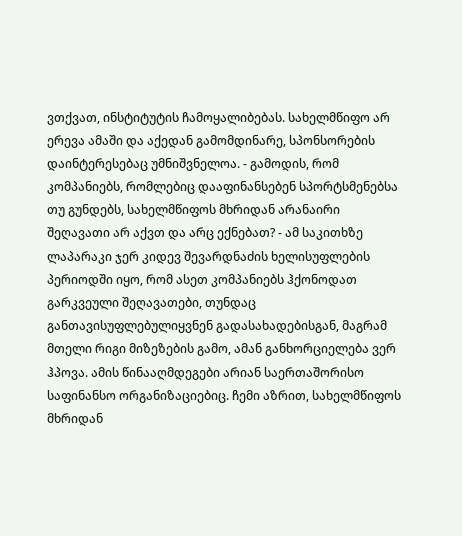ვთქვათ, ინსტიტუტის ჩამოყალიბებას. სახელმწიფო არ ერევა ამაში და აქედან გამომდინარე, სპონსორების დაინტერესებაც უმნიშვნელოა. - გამოდის, რომ კომპანიებს, რომლებიც დააფინანსებენ სპორტსმენებსა თუ გუნდებს, სახელმწიფოს მხრიდან არანაირი შეღავათი არ აქვთ და არც ექნებათ? - ამ საკითხზე ლაპარაკი ჯერ კიდევ შევარდნაძის ხელისუფლების პერიოდში იყო, რომ ასეთ კომპანიებს ჰქონოდათ გარკვეული შეღავათები, თუნდაც განთავისუფლებულიყვნენ გადასახადებისგან, მაგრამ მთელი რიგი მიზეზების გამო, ამან განხორციელება ვერ ჰპოვა. ამის წინააღმდეგები არიან საერთაშორისო საფინანსო ორგანიზაციებიც. ჩემი აზრით, სახელმწიფოს მხრიდან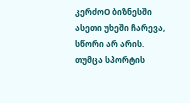კერძოO ბიზნესში ასეთი უხეში ჩარევა, სწორი არ არის. თუმცა სპორტის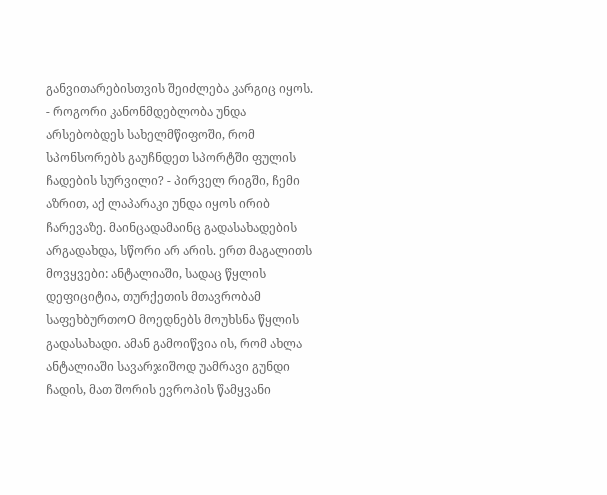განვითარებისთვის შეიძლება კარგიც იყოს. - როგორი კანონმდებლობა უნდა არსებობდეს სახელმწიფოში, რომ სპონსორებს გაუჩნდეთ სპორტში ფულის ჩადების სურვილი? - პირველ რიგში, ჩემი აზრით, აქ ლაპარაკი უნდა იყოს ირიბ ჩარევაზე. მაინცადამაინც გადასახადების არგადახდა, სწორი არ არის. ერთ მაგალითს მოვყვები: ანტალიაში, სადაც წყლის დეფიციტია, თურქეთის მთავრობამ საფეხბურთოO მოედნებს მოუხსნა წყლის გადასახადი. ამან გამოიწვია ის, რომ ახლა ანტალიაში სავარჯიშოდ უამრავი გუნდი ჩადის, მათ შორის ევროპის წამყვანი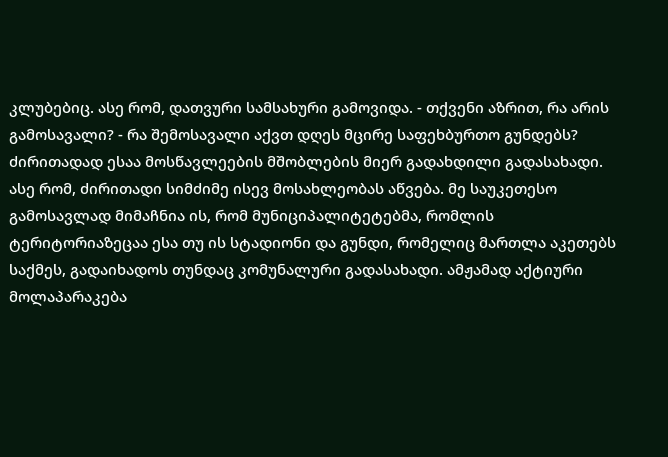კლუბებიც. ასე რომ, დათვური სამსახური გამოვიდა. - თქვენი აზრით, რა არის გამოსავალი? - რა შემოსავალი აქვთ დღეს მცირე საფეხბურთო გუნდებს? ძირითადად ესაა მოსწავლეების მშობლების მიერ გადახდილი გადასახადი. ასე რომ, ძირითადი სიმძიმე ისევ მოსახლეობას აწვება. მე საუკეთესო გამოსავლად მიმაჩნია ის, რომ მუნიციპალიტეტებმა, რომლის ტერიტორიაზეცაა ესა თუ ის სტადიონი და გუნდი, რომელიც მართლა აკეთებს საქმეს, გადაიხადოს თუნდაც კომუნალური გადასახადი. ამჟამად აქტიური მოლაპარაკება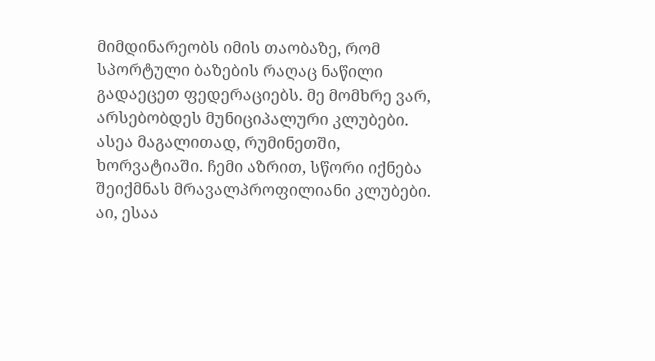მიმდინარეობს იმის თაობაზე, რომ სპორტული ბაზების რაღაც ნაწილი გადაეცეთ ფედერაციებს. მე მომხრე ვარ, არსებობდეს მუნიციპალური კლუბები. ასეა მაგალითად, რუმინეთში, ხორვატიაში. ჩემი აზრით, სწორი იქნება შეიქმნას მრავალპროფილიანი კლუბები. აი, ესაა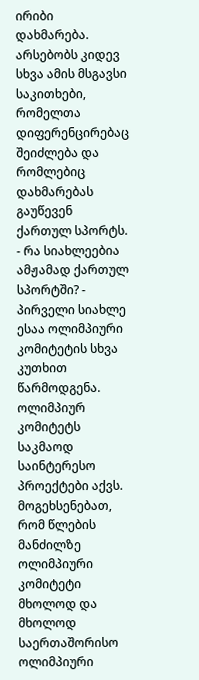ირიბი დახმარება. არსებობს კიდევ სხვა ამის მსგავსი საკითხები, რომელთა დიფერენცირებაც შეიძლება და რომლებიც დახმარებას გაუწევენ ქართულ სპორტს. - რა სიახლეებია ამჟამად ქართულ სპორტში? - პირველი სიახლე ესაა ოლიმპიური კომიტეტის სხვა კუთხით წარმოდგენა. ოლიმპიურ კომიტეტს საკმაოდ საინტერესო პროექტები აქვს. მოგეხსენებათ, რომ წლების მანძილზე ოლიმპიური კომიტეტი მხოლოდ და მხოლოდ საერთაშორისო ოლიმპიური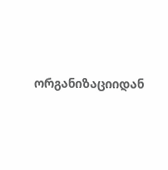ორგანიზაციიდან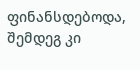ფინანსდებოდა, შემდეგ კი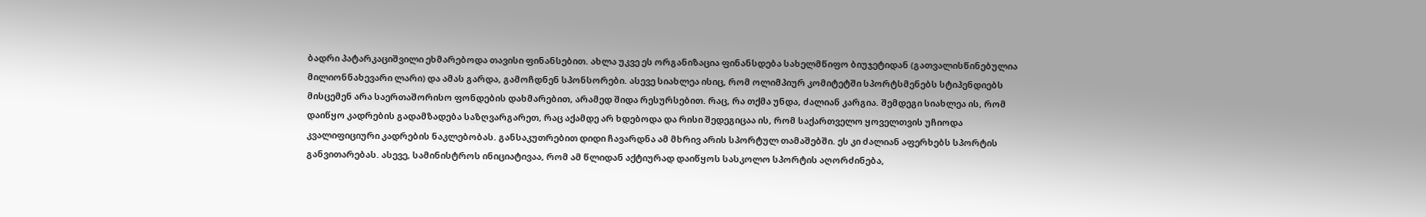ბადრი პატარკაციშვილი ეხმარებოდა თავისი ფინანსებით. ახლა უკვე ეს ორგანიზაცია ფინანსდება სახელმწიფო ბიუჯეტიდან (გათვალისწინებულია მილიონნახევარი ლარი) და ამას გარდა, გამოჩდნენ სპონსორები. ასევე სიახლეა ისიც, რომ ოლიმპიურ კომიტეტში სპორტსმენებს სტიპენდიებს მისცემენ არა საერთაშორისო ფონდების დახმარებით, არამედ შიდა რესურსებით. რაც, რა თქმა უნდა, ძალიან კარგია. შემდეგი სიახლეა ის, რომ დაიწყო კადრების გადამზადება საზღვარგარეთ, რაც აქამდე არ ხდებოდა და რისი შედეგიცაა ის, რომ საქართველო ყოველთვის უჩიოდა კვალიფიციური კადრების ნაკლებობას. განსაკუთრებით დიდი ჩავარდნა ამ მხრივ არის სპორტულ თამაშებში. ეს კი ძალიან აფერხებს სპორტის განვითარებას. ასევე, სამინისტროს ინიციატივაა, რომ ამ წლიდან აქტიურად დაიწყოს სასკოლო სპორტის აღორძინება,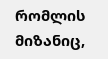რომლის მიზანიც,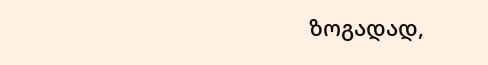ზოგადად,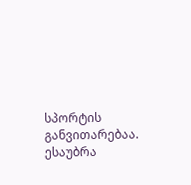სპორტის განვითარებაა. ესაუბრა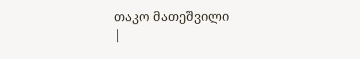თაკო მათეშვილი
|